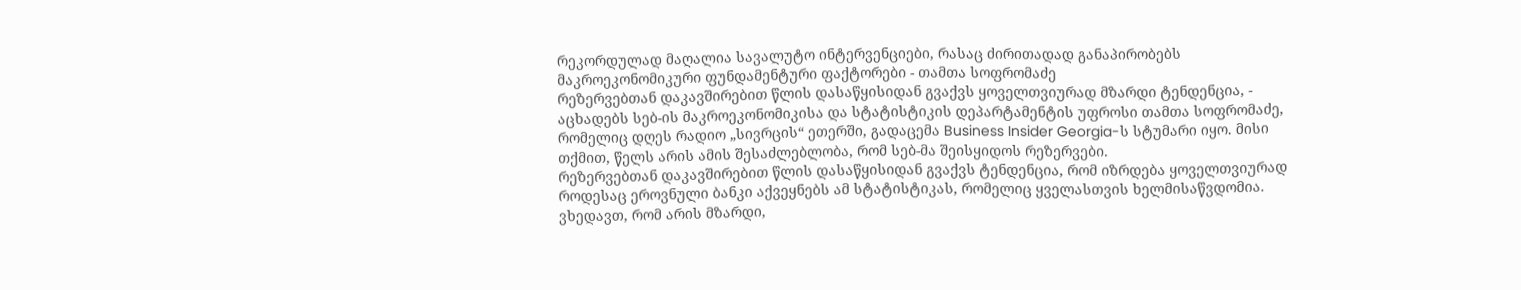რეკორდულად მაღალია სავალუტო ინტერვენციები, რასაც ძირითადად განაპირობებს მაკროეკონომიკური ფუნდამენტური ფაქტორები - თამთა სოფრომაძე
რეზერვებთან დაკავშირებით წლის დასაწყისიდან გვაქვს ყოველთვიურად მზარდი ტენდენცია, - აცხადებს სებ-ის მაკროეკონომიკისა და სტატისტიკის დეპარტამენტის უფროსი თამთა სოფრომაძე, რომელიც დღეს რადიო „სივრცის“ ეთერში, გადაცემა Business Insider Georgia-ს სტუმარი იყო. მისი თქმით, წელს არის ამის შესაძლებლობა, რომ სებ-მა შეისყიდოს რეზერვები.
რეზერვებთან დაკავშირებით წლის დასაწყისიდან გვაქვს ტენდენცია, რომ იზრდება ყოველთვიურად როდესაც ეროვნული ბანკი აქვეყნებს ამ სტატისტიკას, რომელიც ყველასთვის ხელმისაწვდომია. ვხედავთ, რომ არის მზარდი,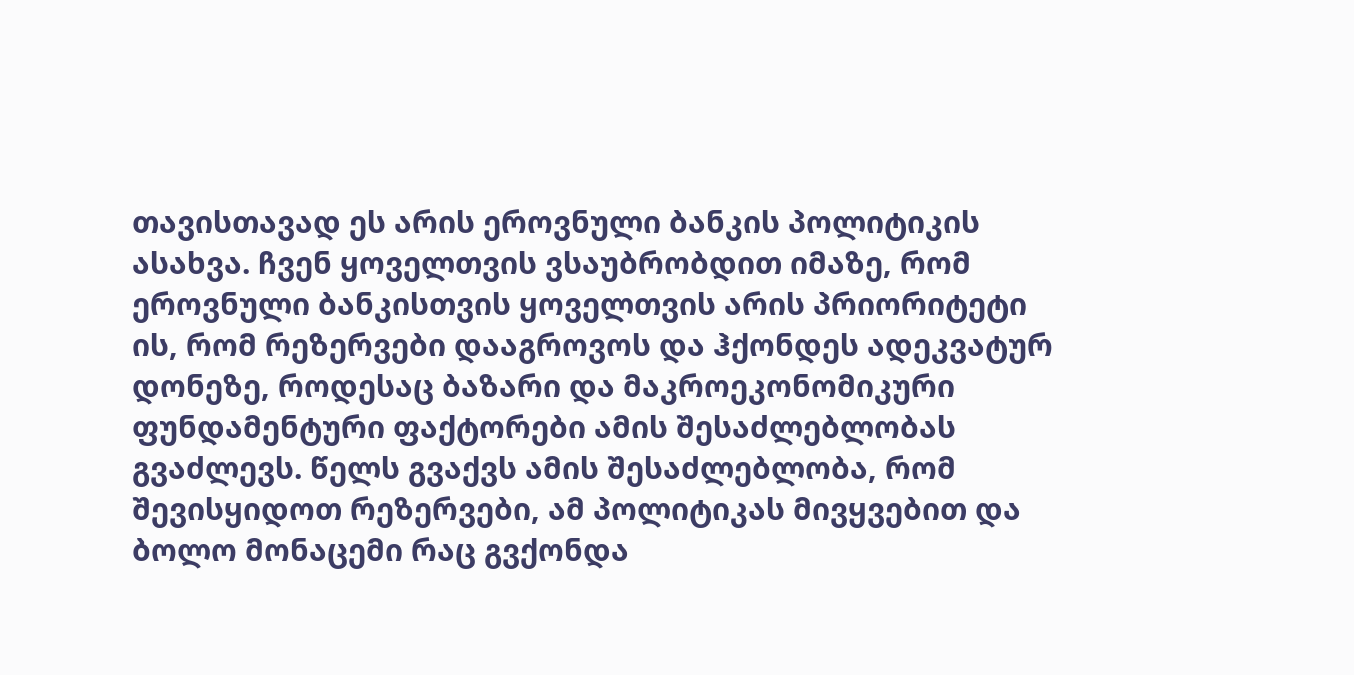თავისთავად ეს არის ეროვნული ბანკის პოლიტიკის ასახვა. ჩვენ ყოველთვის ვსაუბრობდით იმაზე, რომ ეროვნული ბანკისთვის ყოველთვის არის პრიორიტეტი ის, რომ რეზერვები დააგროვოს და ჰქონდეს ადეკვატურ დონეზე, როდესაც ბაზარი და მაკროეკონომიკური ფუნდამენტური ფაქტორები ამის შესაძლებლობას გვაძლევს. წელს გვაქვს ამის შესაძლებლობა, რომ შევისყიდოთ რეზერვები, ამ პოლიტიკას მივყვებით და ბოლო მონაცემი რაც გვქონდა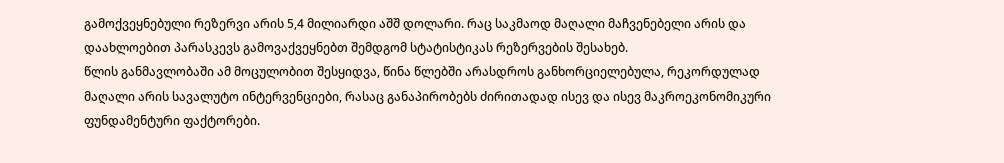გამოქვეყნებული რეზერვი არის 5,4 მილიარდი აშშ დოლარი. რაც საკმაოდ მაღალი მაჩვენებელი არის და დაახლოებით პარასკევს გამოვაქვეყნებთ შემდგომ სტატისტიკას რეზერვების შესახებ.
წლის განმავლობაში ამ მოცულობით შესყიდვა, წინა წლებში არასდროს განხორციელებულა, რეკორდულად მაღალი არის სავალუტო ინტერვენციები, რასაც განაპირობებს ძირითადად ისევ და ისევ მაკროეკონომიკური ფუნდამენტური ფაქტორები.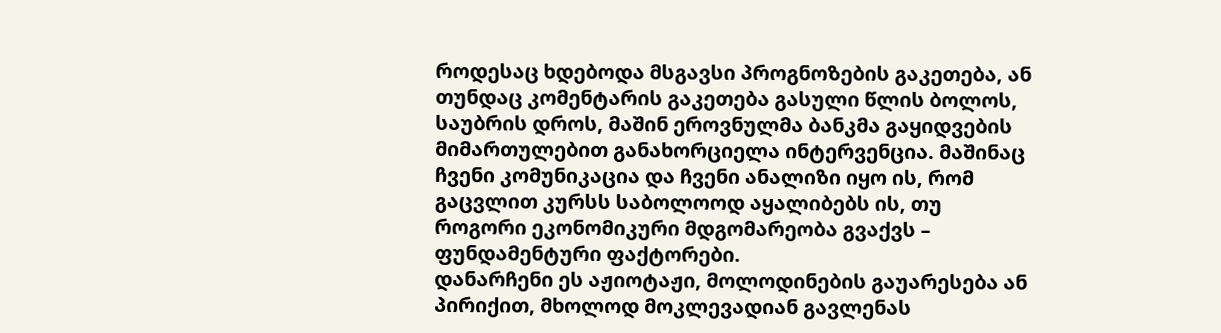როდესაც ხდებოდა მსგავსი პროგნოზების გაკეთება, ან თუნდაც კომენტარის გაკეთება გასული წლის ბოლოს, საუბრის დროს, მაშინ ეროვნულმა ბანკმა გაყიდვების მიმართულებით განახორციელა ინტერვენცია. მაშინაც ჩვენი კომუნიკაცია და ჩვენი ანალიზი იყო ის, რომ გაცვლით კურსს საბოლოოდ აყალიბებს ის, თუ როგორი ეკონომიკური მდგომარეობა გვაქვს – ფუნდამენტური ფაქტორები.
დანარჩენი ეს აჟიოტაჟი, მოლოდინების გაუარესება ან პირიქით, მხოლოდ მოკლევადიან გავლენას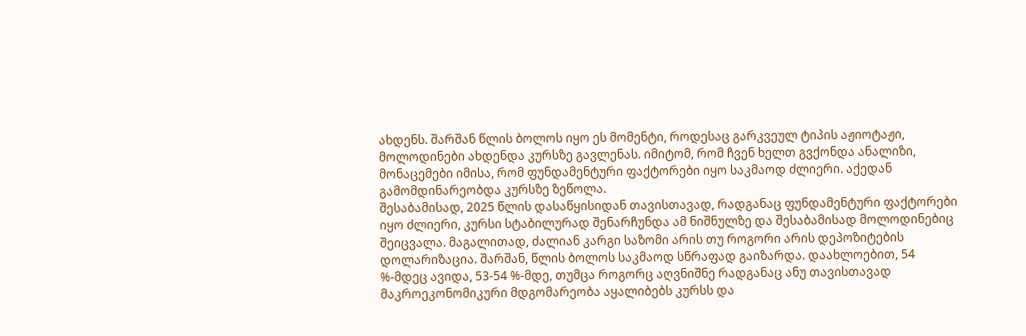ახდენს. შარშან წლის ბოლოს იყო ეს მომენტი, როდესაც გარკვეულ ტიპის აჟიოტაჟი, მოლოდინები ახდენდა კურსზე გავლენას. იმიტომ, რომ ჩვენ ხელთ გვქონდა ანალიზი, მონაცემები იმისა, რომ ფუნდამენტური ფაქტორები იყო საკმაოდ ძლიერი. აქედან გამომდინარეობდა კურსზე ზეწოლა.
შესაბამისად, 2025 წლის დასაწყისიდან თავისთავად, რადგანაც ფუნდამენტური ფაქტორები იყო ძლიერი, კურსი სტაბილურად შენარჩუნდა ამ ნიშნულზე და შესაბამისად მოლოდინებიც შეიცვალა. მაგალითად, ძალიან კარგი საზომი არის თუ როგორი არის დეპოზიტების დოლარიზაცია. შარშან, წლის ბოლოს საკმაოდ სწრაფად გაიზარდა. დაახლოებით, 54 %-მდეც ავიდა, 53-54 %-მდე, თუმცა როგორც აღვნიშნე რადგანაც ანუ თავისთავად მაკროეკონომიკური მდგომარეობა აყალიბებს კურსს და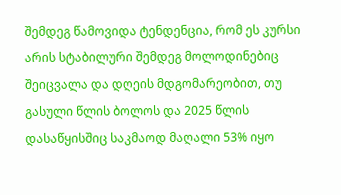შემდეგ წამოვიდა ტენდენცია, რომ ეს კურსი არის სტაბილური შემდეგ მოლოდინებიც შეიცვალა და დღეის მდგომარეობით, თუ გასული წლის ბოლოს და 2025 წლის დასაწყისშიც საკმაოდ მაღალი 53% იყო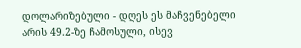დოლარიზებული - დღეს ეს მაჩვენებელი არის 49.2-ზე ჩამოსული, ისევ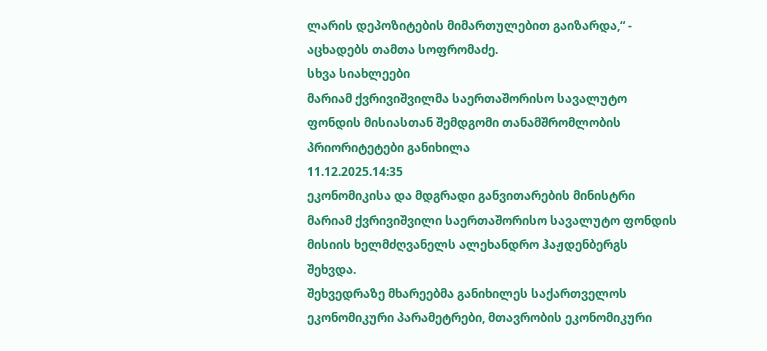ლარის დეპოზიტების მიმართულებით გაიზარდა,“ - აცხადებს თამთა სოფრომაძე.
სხვა სიახლეები
მარიამ ქვრივიშვილმა საერთაშორისო სავალუტო ფონდის მისიასთან შემდგომი თანამშრომლობის პრიორიტეტები განიხილა
11.12.2025.14:35
ეკონომიკისა და მდგრადი განვითარების მინისტრი მარიამ ქვრივიშვილი საერთაშორისო სავალუტო ფონდის მისიის ხელმძღვანელს ალეხანდრო ჰაჟდენბერგს შეხვდა.
შეხვედრაზე მხარეებმა განიხილეს საქართველოს ეკონომიკური პარამეტრები, მთავრობის ეკონომიკური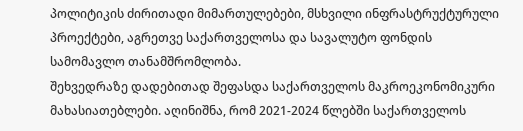პოლიტიკის ძირითადი მიმართულებები, მსხვილი ინფრასტრუქტურული პროექტები, აგრეთვე საქართველოსა და სავალუტო ფონდის სამომავლო თანამშრომლობა.
შეხვედრაზე დადებითად შეფასდა საქართველოს მაკროეკონომიკური მახასიათებლები. აღინიშნა, რომ 2021-2024 წლებში საქართველოს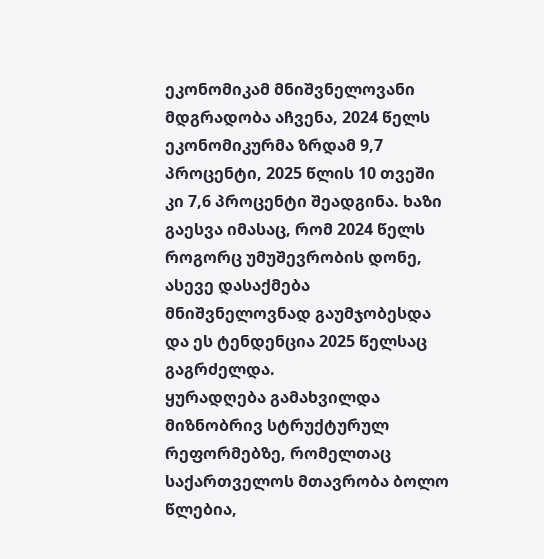ეკონომიკამ მნიშვნელოვანი მდგრადობა აჩვენა, 2024 წელს ეკონომიკურმა ზრდამ 9,7 პროცენტი, 2025 წლის 10 თვეში კი 7,6 პროცენტი შეადგინა. ხაზი გაესვა იმასაც, რომ 2024 წელს როგორც უმუშევრობის დონე, ასევე დასაქმება მნიშვნელოვნად გაუმჯობესდა და ეს ტენდენცია 2025 წელსაც გაგრძელდა.
ყურადღება გამახვილდა მიზნობრივ სტრუქტურულ რეფორმებზე, რომელთაც საქართველოს მთავრობა ბოლო წლებია,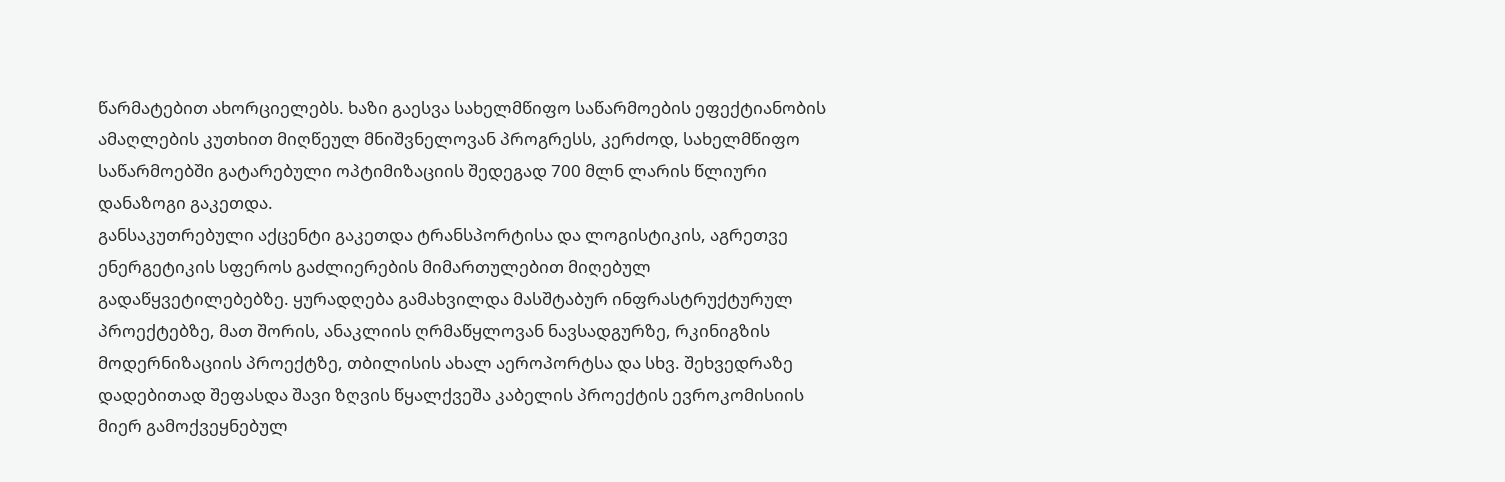წარმატებით ახორციელებს. ხაზი გაესვა სახელმწიფო საწარმოების ეფექტიანობის ამაღლების კუთხით მიღწეულ მნიშვნელოვან პროგრესს, კერძოდ, სახელმწიფო საწარმოებში გატარებული ოპტიმიზაციის შედეგად 700 მლნ ლარის წლიური დანაზოგი გაკეთდა.
განსაკუთრებული აქცენტი გაკეთდა ტრანსპორტისა და ლოგისტიკის, აგრეთვე ენერგეტიკის სფეროს გაძლიერების მიმართულებით მიღებულ გადაწყვეტილებებზე. ყურადღება გამახვილდა მასშტაბურ ინფრასტრუქტურულ პროექტებზე, მათ შორის, ანაკლიის ღრმაწყლოვან ნავსადგურზე, რკინიგზის მოდერნიზაციის პროექტზე, თბილისის ახალ აეროპორტსა და სხვ. შეხვედრაზე დადებითად შეფასდა შავი ზღვის წყალქვეშა კაბელის პროექტის ევროკომისიის მიერ გამოქვეყნებულ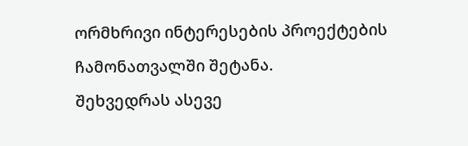ორმხრივი ინტერესების პროექტების ჩამონათვალში შეტანა.
შეხვედრას ასევე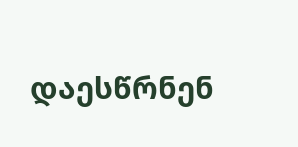დაესწრნენ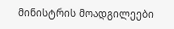მინისტრის მოადგილეები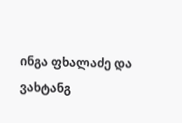ინგა ფხალაძე და ვახტანგ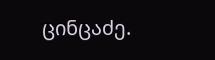ცინცაძე.